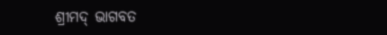ଶ୍ରୀମଦ୍ ଭାଗବତ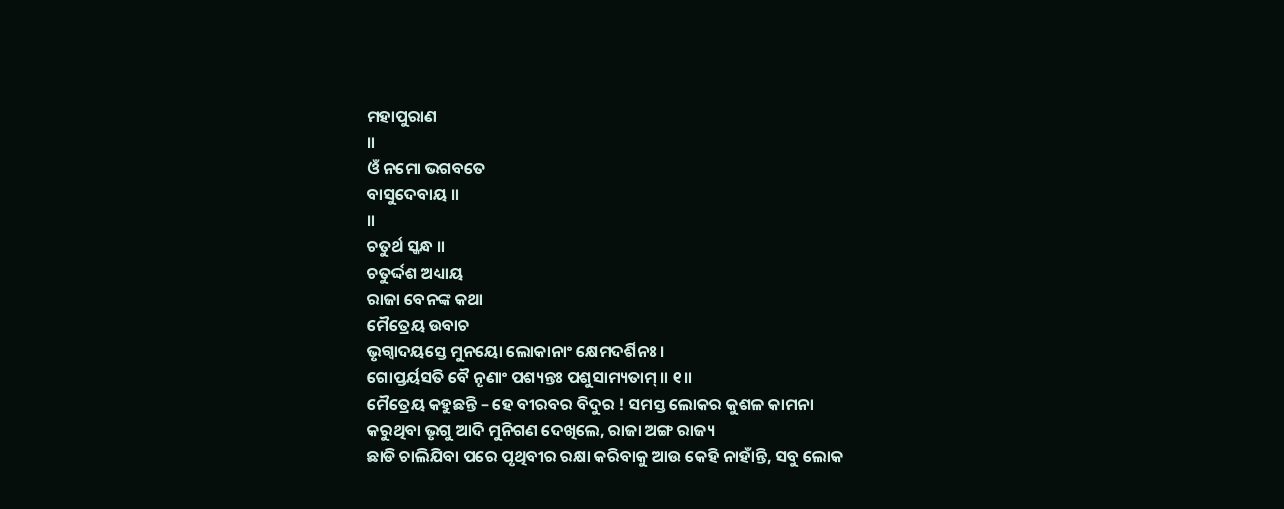ମହାପୁରାଣ
॥
ଓଁ ନମୋ ଭଗବତେ
ବାସୁଦେବାୟ ॥
॥
ଚତୁର୍ଥ ସ୍କନ୍ଧ ॥
ଚତୁର୍ଦ୍ଦଶ ଅଧ୍ୟାୟ
ରାଜା ବେନଙ୍କ କଥା
ମୈତ୍ରେୟ ଉବାଚ
ଭୃଗ୍ୱାଦୟସ୍ତେ ମୁନୟୋ ଲୋକାନାଂ କ୍ଷେମଦର୍ଶିନଃ ।
ଗୋପ୍ତର୍ୟସତି ବୈ ନୄଣାଂ ପଶ୍ୟନ୍ତଃ ପଶୁସାମ୍ୟତାମ୍ ॥ ୧॥
ମୈତ୍ରେୟ କହୁଛନ୍ତି – ହେ ବୀରବର ବିଦୁର ! ସମସ୍ତ ଲୋକର କୁଶଳ କାମନା
କରୁଥିବା ଭୃଗୁ ଆଦି ମୁନିଗଣ ଦେଖିଲେ, ରାଜା ଅଙ୍ଗ ରାଜ୍ୟ
ଛାଡି ଚାଲିଯିବା ପରେ ପୃଥିବୀର ରକ୍ଷା କରିବାକୁ ଆଉ କେହି ନାହାଁନ୍ତି, ସବୁ ଲୋକ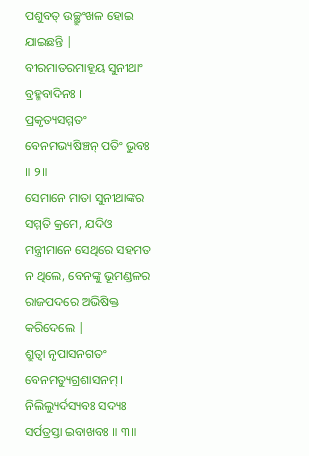ପଶୁବତ୍ ଉଚ୍ଛ୍ରୁଂଖଳ ହୋଇ ଯାଇଛନ୍ତି |
ବୀରମାତରମାହୂୟ ସୁନୀଥାଂ ବ୍ରହ୍ମବାଦିନଃ ।
ପ୍ରକୃତ୍ୟସମ୍ମତଂ ବେନମଭ୍ୟଷିଞ୍ଚନ୍ ପତିଂ ଭୁବଃ ॥ ୨॥
ସେମାନେ ମାତା ସୁନୀଥାଙ୍କର ସମ୍ମତି କ୍ରମେ, ଯଦିଓ ମନ୍ତ୍ରୀମାନେ ସେଥିରେ ସହମତ ନ ଥିଲେ, ବେନଙ୍କୁ ଭୂମଣ୍ଡଳର ରାଜପଦରେ ଅଭିଷିକ୍ତ କରିଦେଲେ |
ଶ୍ରୁତ୍ୱା ନୃପାସନଗତଂ ବେନମତ୍ୟୁଗ୍ରଶାସନମ୍ ।
ନିଲିଲ୍ୟୁର୍ଦସ୍ୟବଃ ସଦ୍ୟଃ ସର୍ପତ୍ରସ୍ତା ଇବାଖବଃ ॥ ୩॥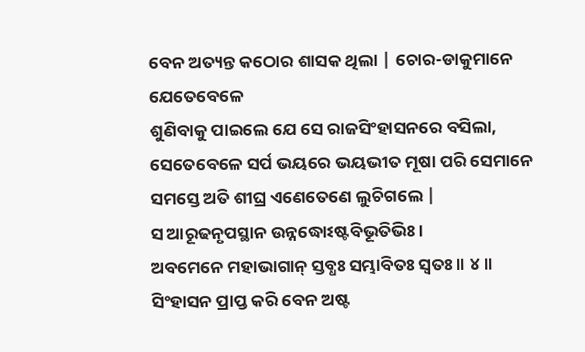ବେନ ଅତ୍ୟନ୍ତ କଠୋର ଶାସକ ଥିଲା | ଚୋର-ଡାକୁମାନେ ଯେତେବେଳେ
ଶୁଣିବାକୁ ପାଇଲେ ଯେ ସେ ରାଜସିଂହାସନରେ ବସିଲା,
ସେତେବେଳେ ସର୍ପ ଭୟରେ ଭୟଭୀତ ମୂଷା ପରି ସେମାନେ ସମସ୍ତେ ଅତି ଶୀଘ୍ର ଏଣେତେଣେ ଲୁଚିଗଲେ |
ସ ଆରୂଢନୃପସ୍ଥାନ ଉନ୍ନଦ୍ଧୋଽଷ୍ଟବିଭୂତିଭିଃ ।
ଅବମେନେ ମହାଭାଗାନ୍ ସ୍ତବ୍ଧଃ ସମ୍ଭାବିତଃ ସ୍ୱତଃ ॥ ୪॥
ସିଂହାସନ ପ୍ରାପ୍ତ କରି ବେନ ଅଷ୍ଟ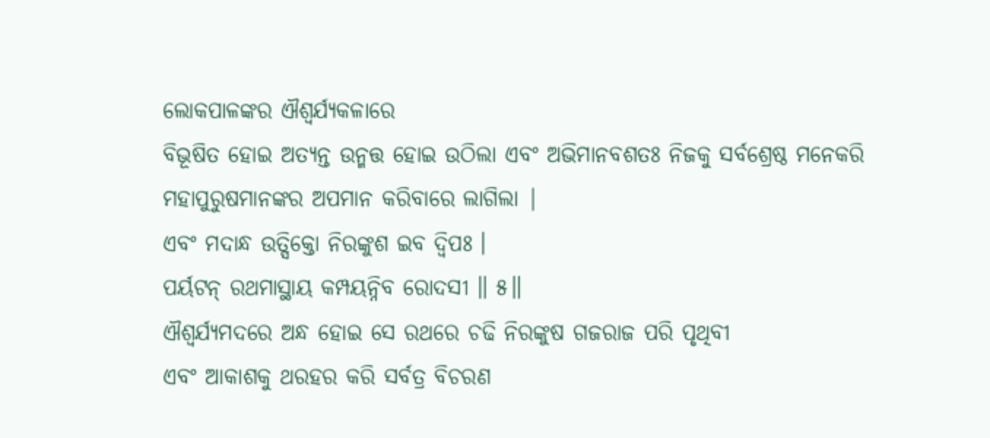ଲୋକପାଳଙ୍କର ଐଶ୍ବର୍ଯ୍ୟକଳାରେ
ବିଭୂଷିତ ହୋଇ ଅତ୍ୟନ୍ତ ଉନ୍ମତ୍ତ ହୋଇ ଉଠିଲା ଏବଂ ଅଭିମାନବଶତଃ ନିଜକୁ ସର୍ବଶ୍ରେଷ୍ଠ ମନେକରି
ମହାପୁରୁଷମାନଙ୍କର ଅପମାନ କରିବାରେ ଲାଗିଲା |
ଏବଂ ମଦାନ୍ଧ ଉତ୍ସିକ୍ତୋ ନିରଙ୍କୁଶ ଇବ ଦ୍ୱିପଃ ।
ପର୍ୟଟନ୍ ରଥମାସ୍ଥାୟ କମ୍ପୟନ୍ନିବ ରୋଦସୀ ॥ ୫॥
ଐଶ୍ବର୍ଯ୍ୟମଦରେ ଅନ୍ଧ ହୋଇ ସେ ରଥରେ ଚଢି ନିରଙ୍କୁଷ ଗଜରାଜ ପରି ପୃଥିବୀ
ଏବଂ ଆକାଶକୁ ଥରହର କରି ସର୍ବତ୍ର ବିଚରଣ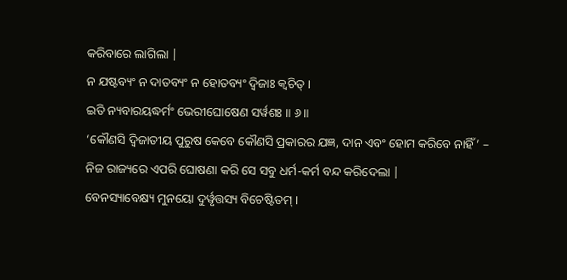କରିବାରେ ଲାଗିଲା |
ନ ଯଷ୍ଟବ୍ୟଂ ନ ଦାତବ୍ୟଂ ନ ହୋତବ୍ୟଂ ଦ୍ୱିଜାଃ କ୍ୱଚିତ୍ ।
ଇତି ନ୍ୟବାରୟଦ୍ଧର୍ମଂ ଭେରୀଘୋଷେଣ ସର୍ୱଶଃ ॥ ୬॥
‘କୌଣସି ଦ୍ବିଜାତୀୟ ପୁରୁଷ କେବେ କୌଣସି ପ୍ରକାରର ଯଜ୍ଞ, ଦାନ ଏବଂ ହୋମ କରିବେ ନାହିଁ’ –
ନିଜ ରାଜ୍ୟରେ ଏପରି ଘୋଷଣା କରି ସେ ସବୁ ଧର୍ମ-କର୍ମ ବନ୍ଦ କରିଦେଲା |
ବେନସ୍ୟାବେକ୍ଷ୍ୟ ମୁନୟୋ ଦୁର୍ୱୃତ୍ତସ୍ୟ ବିଚେଷ୍ଟିତମ୍ ।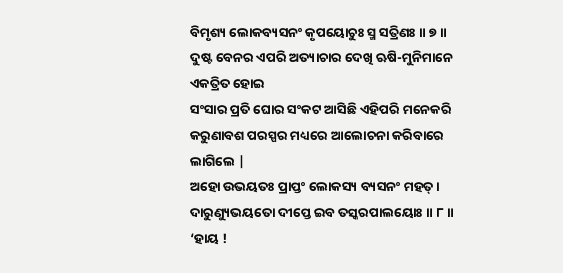ବିମୃଶ୍ୟ ଲୋକବ୍ୟସନଂ କୃପୟୋଚୁଃ ସ୍ମ ସତ୍ରିଣଃ ॥ ୭॥
ଦୁଷ୍ଟ ବେନର ଏପରି ଅତ୍ୟାଚାର ଦେଖି ଋଷି-ମୁନିମାନେ ଏକତ୍ରିତ ହୋଇ
ସଂସାର ପ୍ରତି ଘୋର ସଂକଟ ଆସିଛି ଏହିପରି ମନେକରି କରୁଣାବଶ ପରସ୍ପର ମଧ୍ୟରେ ଆଲୋଚନା କରିବାରେ
ଲାଗିଲେ |
ଅହୋ ଉଭୟତଃ ପ୍ରାପ୍ତଂ ଲୋକସ୍ୟ ବ୍ୟସନଂ ମହତ୍ ।
ଦାରୁଣ୍ୟୁଭୟତୋ ଦୀପ୍ତେ ଇବ ତସ୍କରପାଲୟୋଃ ॥ ୮॥
‘ହାୟ !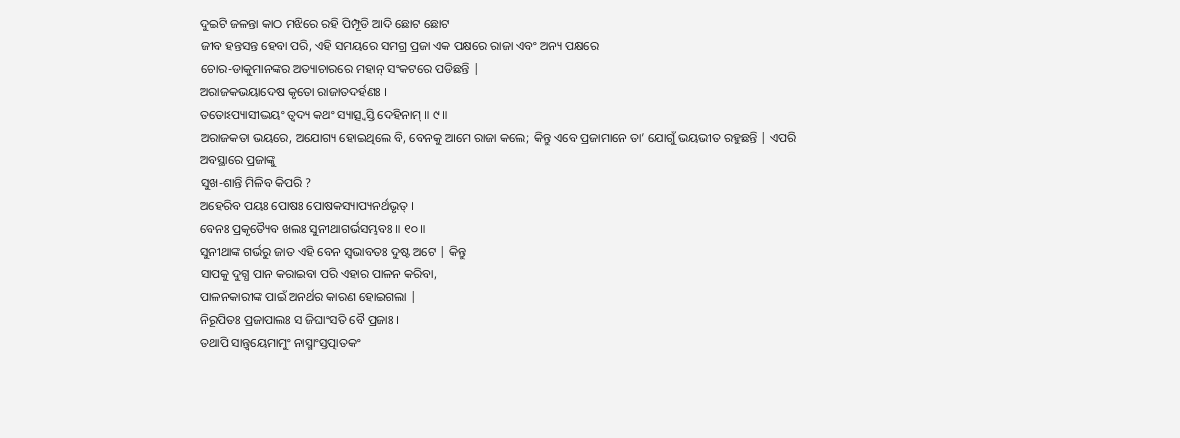ଦୁଇଟି ଜଳନ୍ତା କାଠ ମଝିରେ ରହି ପିମ୍ପୂଡି ଆଦି ଛୋଟ ଛୋଟ
ଜୀବ ହନ୍ତସନ୍ତ ହେବା ପରି, ଏହି ସମୟରେ ସମଗ୍ର ପ୍ରଜା ଏକ ପକ୍ଷରେ ରାଜା ଏବଂ ଅନ୍ୟ ପକ୍ଷରେ
ଚୋର-ଡାକୁମାନଙ୍କର ଅତ୍ୟାଚାରରେ ମହାନ୍ ସଂକଟରେ ପଡିଛନ୍ତି |
ଅରାଜକଭୟାଦେଷ କୃତୋ ରାଜାତଦର୍ହଣଃ ।
ତତୋଽପ୍ୟାସୀଦ୍ଭୟଂ ତ୍ୱଦ୍ୟ କଥଂ ସ୍ୟାତ୍ସ୍ୱସ୍ତି ଦେହିନାମ୍ ॥ ୯॥
ଅରାଜକତା ଭୟରେ, ଅଯୋଗ୍ୟ ହୋଇଥିଲେ ବି, ବେନକୁ ଆମେ ରାଜା କଲେ; କିନ୍ତୁ ଏବେ ପ୍ରଜାମାନେ ତା’ ଯୋଗୁଁ ଭୟଭୀତ ରହୁଛନ୍ତି | ଏପରି ଅବସ୍ଥାରେ ପ୍ରଜାଙ୍କୁ
ସୁଖ-ଶାନ୍ତି ମିଳିବ କିପରି ?
ଅହେରିବ ପୟଃ ପୋଷଃ ପୋଷକସ୍ୟାପ୍ୟନର୍ଥଭୃତ୍ ।
ବେନଃ ପ୍ରକୃତ୍ୟୈବ ଖଲଃ ସୁନୀଥାଗର୍ଭସମ୍ଭବଃ ॥ ୧୦॥
ସୁନୀଥାଙ୍କ ଗର୍ଭରୁ ଜାତ ଏହି ବେନ ସ୍ବଭାବତଃ ଦୁଷ୍ଟ ଅଟେ | କିନ୍ତୁ
ସାପକୁ ଦୁଗ୍ଧ ପାନ କରାଇବା ପରି ଏହାର ପାଳନ କରିବା,
ପାଳନକାରୀଙ୍କ ପାଇଁ ଅନର୍ଥର କାରଣ ହୋଇଗଲା |
ନିରୂପିତଃ ପ୍ରଜାପାଲଃ ସ ଜିଘାଂସତି ବୈ ପ୍ରଜାଃ ।
ତଥାପି ସାନ୍ତ୍ୱୟେମାମୁଂ ନାସ୍ମାଂସ୍ତତ୍ପାତକଂ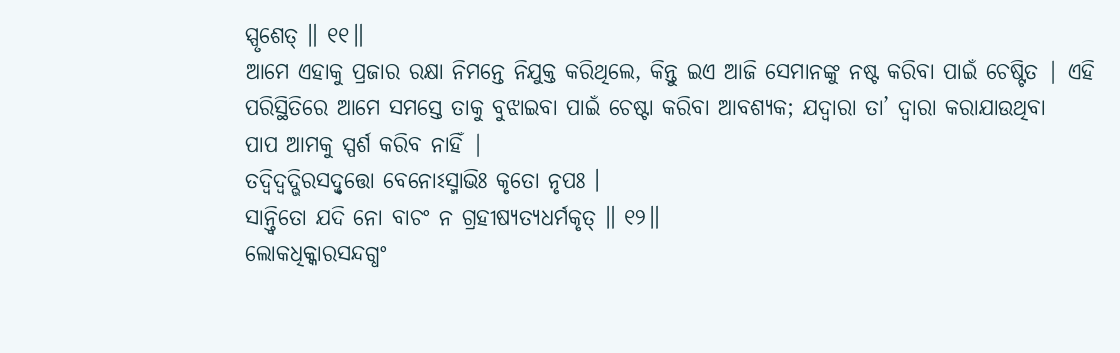ସ୍ପୃଶେତ୍ ॥ ୧୧॥
ଆମେ ଏହାକୁ ପ୍ରଜାର ରକ୍ଷା ନିମନ୍ତେ ନିଯୁକ୍ତ କରିଥିଲେ, କିନ୍ତୁ ଇଏ ଆଜି ସେମାନଙ୍କୁ ନଷ୍ଟ କରିବା ପାଇଁ ଚେଷ୍ଟିତ | ଏହି
ପରିସ୍ଥିତିରେ ଆମେ ସମସ୍ତେ ତାକୁ ବୁଝାଇବା ପାଇଁ ଚେଷ୍ଟା କରିବା ଆବଶ୍ୟକ; ଯଦ୍ବାରା ତା’ ଦ୍ବାରା କରାଯାଉଥିବା
ପାପ ଆମକୁ ସ୍ପର୍ଶ କରିବ ନାହିଁ |
ତଦ୍ୱିଦ୍ୱଦ୍ଭିରସଦ୍ୱୃତ୍ତୋ ବେନୋଽସ୍ମାଭିଃ କୃତୋ ନୃପଃ ।
ସାନ୍ତ୍ୱିତୋ ଯଦି ନୋ ବାଚଂ ନ ଗ୍ରହୀଷ୍ୟତ୍ୟଧର୍ମକୃତ୍ ॥ ୧୨॥
ଲୋକଧିକ୍କାରସନ୍ଦଗ୍ଧଂ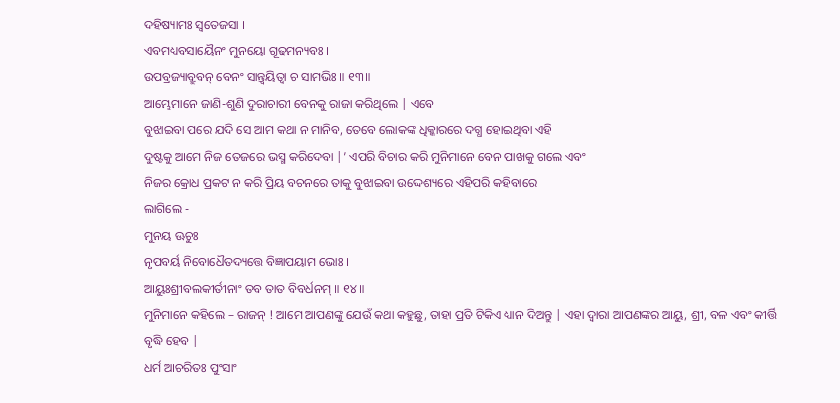ଦହିଷ୍ୟାମଃ ସ୍ୱତେଜସା ।
ଏବମଧ୍ୟବସାୟୈନଂ ମୁନୟୋ ଗୂଢମନ୍ୟବଃ ।
ଉପବ୍ରଜ୍ୟାବ୍ରୁବନ୍ ବେନଂ ସାନ୍ତ୍ୱୟିତ୍ୱା ଚ ସାମଭିଃ ॥ ୧୩॥
ଆମ୍ଭେମାନେ ଜାଣି-ଶୁଣି ଦୁରାଚାରୀ ବେନକୁ ରାଜା କରିଥିଲେ | ଏବେ
ବୁଝାଇବା ପରେ ଯଦି ସେ ଆମ କଥା ନ ମାନିବ, ତେବେ ଲୋକଙ୍କ ଧିକ୍କାରରେ ଦଗ୍ଧ ହୋଇଥିବା ଏହି
ଦୁଷ୍ଟକୁ ଆମେ ନିଜ ତେଜରେ ଭସ୍ମ କରିଦେବା |’ ଏପରି ବିଚାର କରି ମୁନିମାନେ ବେନ ପାଖକୁ ଗଲେ ଏବଂ
ନିଜର କ୍ରୋଧ ପ୍ରକଟ ନ କରି ପ୍ରିୟ ବଚନରେ ତାକୁ ବୁଝାଇବା ଉଦ୍ଦେଶ୍ୟରେ ଏହିପରି କହିବାରେ
ଲାଗିଲେ -
ମୁନୟ ଊଚୁଃ
ନୃପବର୍ୟ ନିବୋଧୈତଦ୍ୟତ୍ତେ ବିଜ୍ଞାପୟାମ ଭୋଃ ।
ଆୟୁଃଶ୍ରୀବଲକୀର୍ତୀନାଂ ତବ ତାତ ବିବର୍ଧନମ୍ ॥ ୧୪॥
ମୁନିମାନେ କହିଲେ – ରାଜନ୍ ! ଆମେ ଆପଣଙ୍କୁ ଯେଉଁ କଥା କହୁଛୁ, ତାହା ପ୍ରତି ଟିକିଏ ଧ୍ୟାନ ଦିଅନ୍ତୁ | ଏହା ଦ୍ବାରା ଆପଣଙ୍କର ଆୟୁ, ଶ୍ରୀ, ବଳ ଏବଂ କୀର୍ତ୍ତି
ବୃଦ୍ଧି ହେବ |
ଧର୍ମ ଆଚରିତଃ ପୁଂସାଂ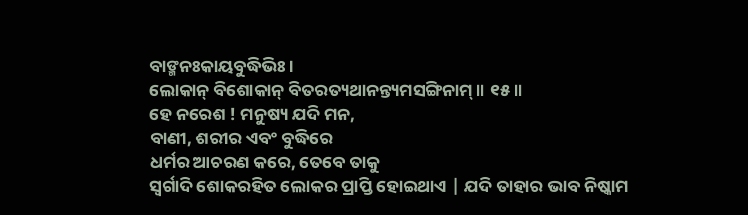ବାଙ୍ମନଃକାୟବୁଦ୍ଧିଭିଃ ।
ଲୋକାନ୍ ବିଶୋକାନ୍ ବିତରତ୍ୟଥାନନ୍ତ୍ୟମସଙ୍ଗିନାମ୍ ॥ ୧୫॥
ହେ ନରେଶ ! ମନୁଷ୍ୟ ଯଦି ମନ,
ବାଣୀ, ଶରୀର ଏବଂ ବୁଦ୍ଧିରେ
ଧର୍ମର ଆଚରଣ କରେ, ତେବେ ତାକୁ
ସ୍ବର୍ଗାଦି ଶୋକରହିତ ଲୋକର ପ୍ରାପ୍ତି ହୋଇଥାଏ | ଯଦି ତାହାର ଭାବ ନିଷ୍କାମ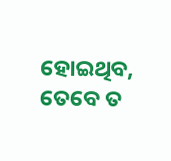ହୋଇଥିବ, ତେବେ ତ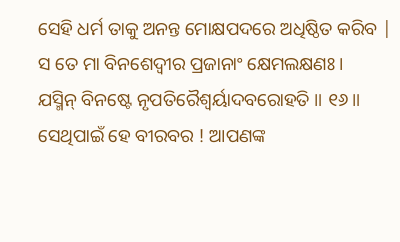ସେହି ଧର୍ମ ତାକୁ ଅନନ୍ତ ମୋକ୍ଷପଦରେ ଅଧିଷ୍ଠିତ କରିବ |
ସ ତେ ମା ବିନଶେଦ୍ୱୀର ପ୍ରଜାନାଂ କ୍ଷେମଲକ୍ଷଣଃ ।
ଯସ୍ମିନ୍ ବିନଷ୍ଟେ ନୃପତିରୈଶ୍ୱର୍ୟାଦବରୋହତି ॥ ୧୬॥
ସେଥିପାଇଁ ହେ ବୀରବର ! ଆପଣଙ୍କ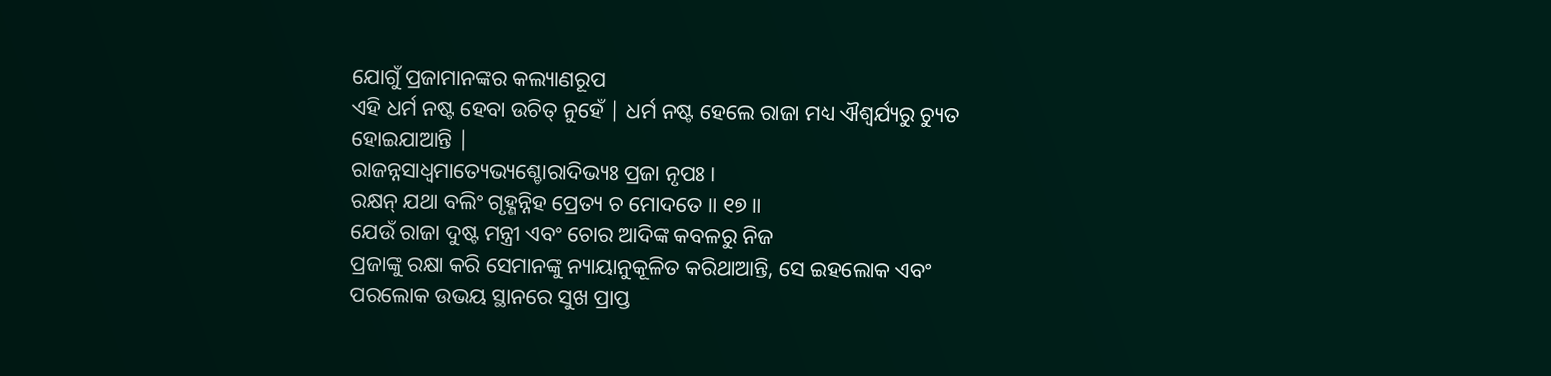ଯୋଗୁଁ ପ୍ରଜାମାନଙ୍କର କଲ୍ୟାଣରୂପ
ଏହି ଧର୍ମ ନଷ୍ଟ ହେବା ଉଚିତ୍ ନୁହେଁ | ଧର୍ମ ନଷ୍ଟ ହେଲେ ରାଜା ମଧ୍ୟ ଐଶ୍ବର୍ଯ୍ୟରୁ ଚ୍ୟୁତ
ହୋଇଯାଆନ୍ତି |
ରାଜନ୍ନସାଧ୍ୱମାତ୍ୟେଭ୍ୟଶ୍ଚୋରାଦିଭ୍ୟଃ ପ୍ରଜା ନୃପଃ ।
ରକ୍ଷନ୍ ଯଥା ବଲିଂ ଗୃହ୍ଣନ୍ନିହ ପ୍ରେତ୍ୟ ଚ ମୋଦତେ ॥ ୧୭॥
ଯେଉଁ ରାଜା ଦୁଷ୍ଟ ମନ୍ତ୍ରୀ ଏବଂ ଚୋର ଆଦିଙ୍କ କବଳରୁ ନିଜ
ପ୍ରଜାଙ୍କୁ ରକ୍ଷା କରି ସେମାନଙ୍କୁ ନ୍ୟାୟାନୁକୂଳିତ କରିଥାଆନ୍ତି, ସେ ଇହଲୋକ ଏବଂ ପରଲୋକ ଉଭୟ ସ୍ଥାନରେ ସୁଖ ପ୍ରାପ୍ତ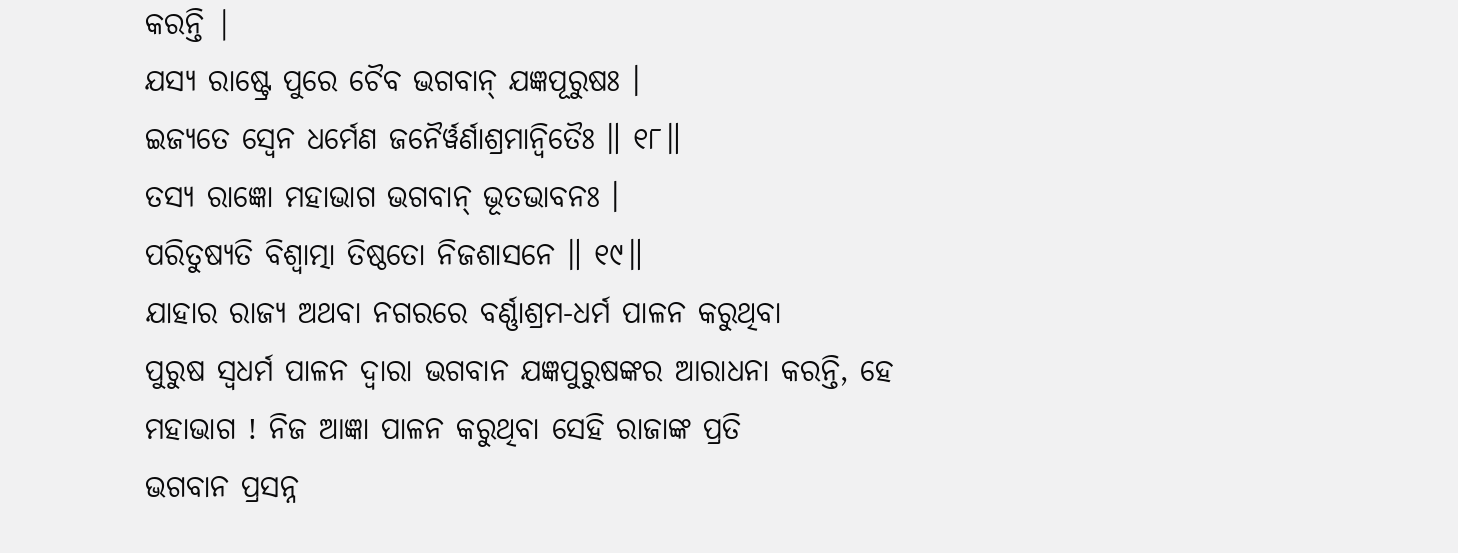କରନ୍ତି |
ଯସ୍ୟ ରାଷ୍ଟ୍ରେ ପୁରେ ଚୈବ ଭଗବାନ୍ ଯଜ୍ଞପୂରୁଷଃ ।
ଇଜ୍ୟତେ ସ୍ୱେନ ଧର୍ମେଣ ଜନୈର୍ୱର୍ଣାଶ୍ରମାନ୍ୱିତୈଃ ॥ ୧୮॥
ତସ୍ୟ ରାଜ୍ଞୋ ମହାଭାଗ ଭଗବାନ୍ ଭୂତଭାବନଃ ।
ପରିତୁଷ୍ୟତି ବିଶ୍ୱାତ୍ମା ତିଷ୍ଠତୋ ନିଜଶାସନେ ॥ ୧୯॥
ଯାହାର ରାଜ୍ୟ ଅଥବା ନଗରରେ ବର୍ଣ୍ଣାଶ୍ରମ-ଧର୍ମ ପାଳନ କରୁଥିବା
ପୁରୁଷ ସ୍ବଧର୍ମ ପାଳନ ଦ୍ବାରା ଭଗବାନ ଯଜ୍ଞପୁରୁଷଙ୍କର ଆରାଧନା କରନ୍ତି, ହେ ମହାଭାଗ ! ନିଜ ଆଜ୍ଞା ପାଳନ କରୁଥିବା ସେହି ରାଜାଙ୍କ ପ୍ରତି
ଭଗବାନ ପ୍ରସନ୍ନ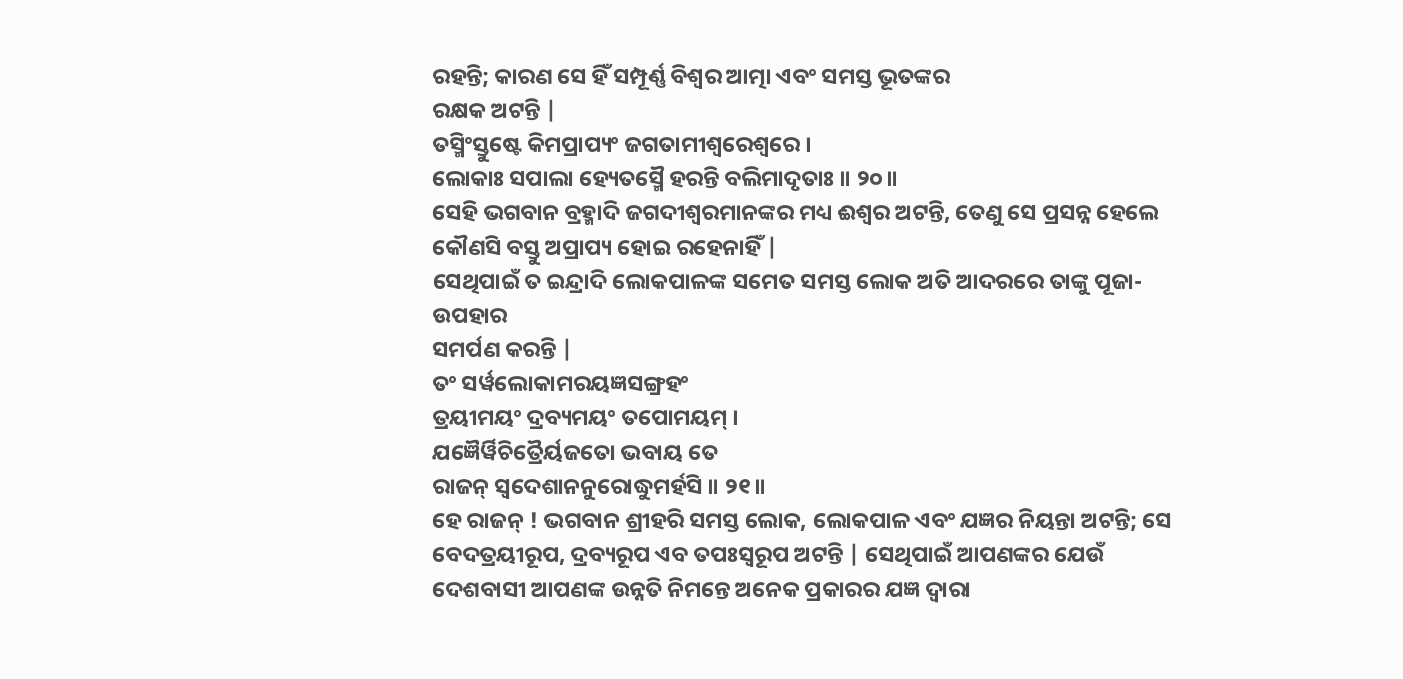ରହନ୍ତି; କାରଣ ସେ ହିଁ ସମ୍ପୂର୍ଣ୍ଣ ବିଶ୍ବର ଆତ୍ମା ଏବଂ ସମସ୍ତ ଭୂତଙ୍କର
ରକ୍ଷକ ଅଟନ୍ତି |
ତସ୍ମିଂସ୍ତୁଷ୍ଟେ କିମପ୍ରାପ୍ୟଂ ଜଗତାମୀଶ୍ୱରେଶ୍ୱରେ ।
ଲୋକାଃ ସପାଲା ହ୍ୟେତସ୍ମୈ ହରନ୍ତି ବଲିମାଦୃତାଃ ॥ ୨୦॥
ସେହି ଭଗବାନ ବ୍ରହ୍ମାଦି ଜଗଦୀଶ୍ବରମାନଙ୍କର ମଧ୍ୟ ଈଶ୍ବର ଅଟନ୍ତି, ତେଣୁ ସେ ପ୍ରସନ୍ନ ହେଲେ କୌଣସି ବସ୍ତୁ ଅପ୍ରାପ୍ୟ ହୋଇ ରହେନାହିଁ |
ସେଥିପାଇଁ ତ ଇନ୍ଦ୍ରାଦି ଲୋକପାଳଙ୍କ ସମେତ ସମସ୍ତ ଲୋକ ଅତି ଆଦରରେ ତାଙ୍କୁ ପୂଜା-ଉପହାର
ସମର୍ପଣ କରନ୍ତି |
ତଂ ସର୍ୱଲୋକାମରୟଜ୍ଞସଙ୍ଗ୍ରହଂ
ତ୍ରୟୀମୟଂ ଦ୍ରବ୍ୟମୟଂ ତପୋମୟମ୍ ।
ଯଜ୍ଞୈର୍ୱିଚିତ୍ରୈର୍ୟଜତୋ ଭବାୟ ତେ
ରାଜନ୍ ସ୍ୱଦେଶାନନୁରୋଦ୍ଧୁମର୍ହସି ॥ ୨୧॥
ହେ ରାଜନ୍ ! ଭଗବାନ ଶ୍ରୀହରି ସମସ୍ତ ଲୋକ, ଲୋକପାଳ ଏବଂ ଯଜ୍ଞର ନିୟନ୍ତା ଅଟନ୍ତି; ସେ ବେଦତ୍ରୟୀରୂପ, ଦ୍ରବ୍ୟରୂପ ଏବ ତପଃସ୍ବରୂପ ଅଟନ୍ତି | ସେଥିପାଇଁ ଆପଣଙ୍କର ଯେଉଁ
ଦେଶବାସୀ ଆପଣଙ୍କ ଉନ୍ନତି ନିମନ୍ତେ ଅନେକ ପ୍ରକାରର ଯଜ୍ଞ ଦ୍ବାରା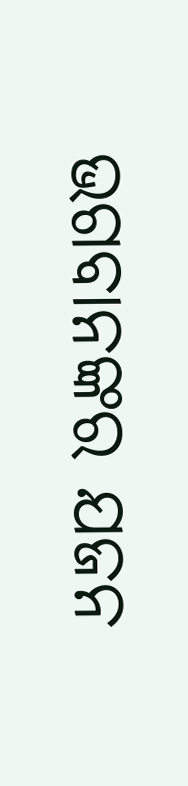ଭଗବାନଙ୍କର ଯଜନ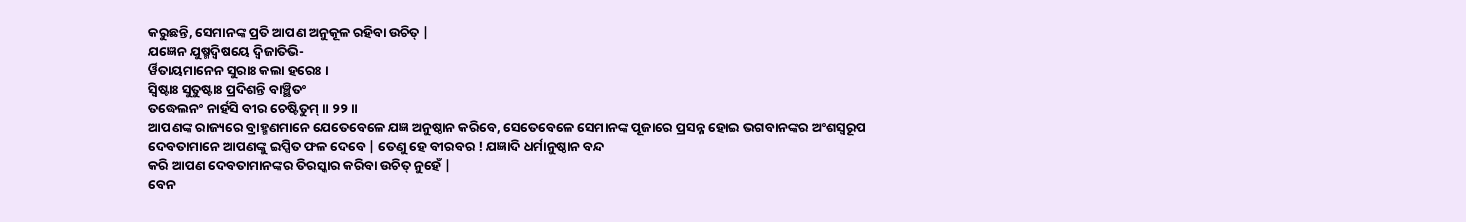କରୁଛନ୍ତି, ସେମାନଙ୍କ ପ୍ରତି ଆପଣ ଅନୁକୂଳ ରହିବା ଉଚିତ୍ |
ଯଜ୍ଞେନ ଯୁଷ୍ମଦ୍ୱିଷୟେ ଦ୍ୱିଜାତିଭି-
ର୍ୱିତାୟମାନେନ ସୁରାଃ କଲା ହରେଃ ।
ସ୍ୱିଷ୍ଟାଃ ସୁତୁଷ୍ଟାଃ ପ୍ରଦିଶନ୍ତି ବାଞ୍ଛିତଂ
ତଦ୍ଧେଲନଂ ନାର୍ହସି ବୀର ଚେଷ୍ଟିତୁମ୍ ॥ ୨୨॥
ଆପଣଙ୍କ ରାଜ୍ୟରେ ବ୍ରାହ୍ମଣମାନେ ଯେତେବେଳେ ଯଜ୍ଞ ଅନୁଷ୍ଠାନ କରିବେ, ସେତେବେଳେ ସେମାନଙ୍କ ପୂଜାରେ ପ୍ରସନ୍ନ ହୋଇ ଭଗବାନଙ୍କର ଅଂଶସ୍ବରୂପ
ଦେବତାମାନେ ଆପଣଙ୍କୁ ଇପ୍ସିତ ଫଳ ଦେବେ | ତେଣୁ ହେ ବୀରବର ! ଯଜ୍ଞାଦି ଧର୍ମାନୁଷ୍ଠାନ ବନ୍ଦ
କରି ଆପଣ ଦେବତାମାନଙ୍କର ତିରସ୍କାର କରିବା ଉଚିତ୍ ନୁହେଁ |
ବେନ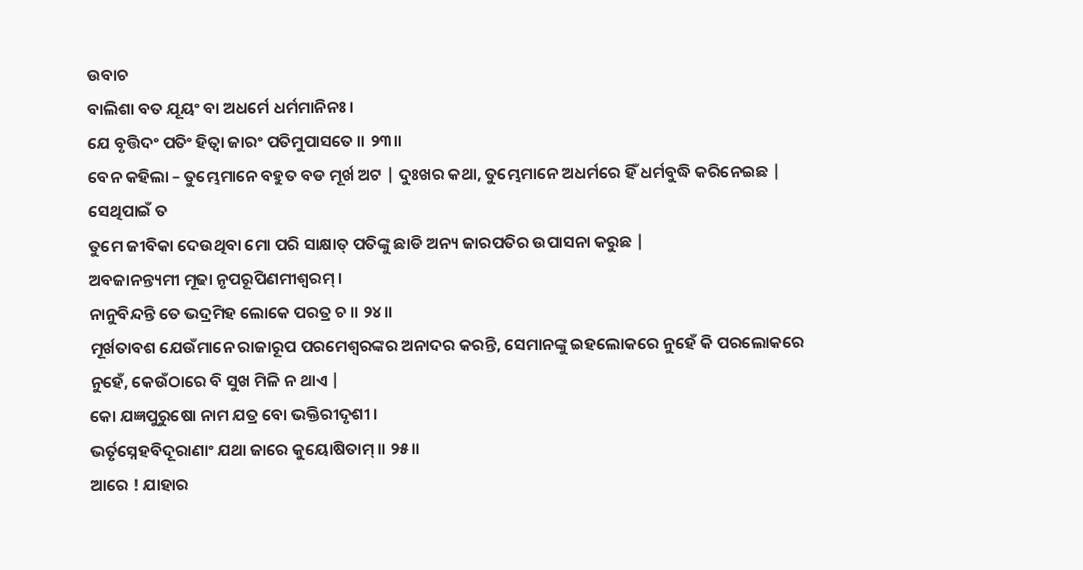ଉବାଚ
ବାଲିଶା ବତ ଯୂୟଂ ବା ଅଧର୍ମେ ଧର୍ମମାନିନଃ ।
ଯେ ବୃତ୍ତିଦଂ ପତିଂ ହିତ୍ୱା ଜାରଂ ପତିମୁପାସତେ ॥ ୨୩॥
ବେନ କହିଲା – ତୁମ୍ଭେମାନେ ବହୁତ ବଡ ମୂର୍ଖ ଅଟ | ଦୁଃଖର କଥା, ତୁମ୍ଭେମାନେ ଅଧର୍ମରେ ହିଁ ଧର୍ମବୁଦ୍ଧି କରିନେଇଛ | ସେଥିପାଇଁ ତ
ତୁମେ ଜୀବିକା ଦେଉଥିବା ମୋ ପରି ସାକ୍ଷାତ୍ ପତିଙ୍କୁ ଛାଡି ଅନ୍ୟ ଜାରପତିର ଉପାସନା କରୁଛ |
ଅବଜାନନ୍ତ୍ୟମୀ ମୂଢା ନୃପରୂପିଣମୀଶ୍ୱରମ୍ ।
ନାନୁବିନ୍ଦନ୍ତି ତେ ଭଦ୍ରମିହ ଲୋକେ ପରତ୍ର ଚ ॥ ୨୪॥
ମୂର୍ଖତାବଶ ଯେଉଁମାନେ ରାଜାରୂପ ପରମେଶ୍ବରଙ୍କର ଅନାଦର କରନ୍ତି, ସେମାନଙ୍କୁ ଇହଲୋକରେ ନୁହେଁ କି ପରଲୋକରେ ନୁହେଁ, କେଉଁଠାରେ ବି ସୁଖ ମିଳି ନ ଥାଏ |
କୋ ଯଜ୍ଞପୁରୁଷୋ ନାମ ଯତ୍ର ବୋ ଭକ୍ତିରୀଦୃଶୀ ।
ଭର୍ତୃସ୍ନେହବିଦୂରାଣାଂ ଯଥା ଜାରେ କୁୟୋଷିତାମ୍ ॥ ୨୫॥
ଆରେ ! ଯାହାର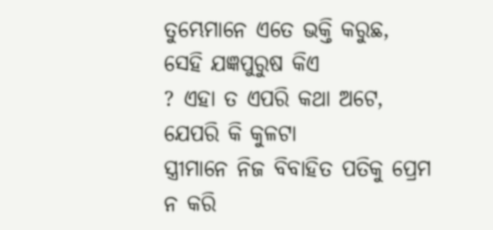ତୁମ୍ଭେମାନେ ଏତେ ଭକ୍ତି କରୁଛ, ସେହି ଯଜ୍ଞପୁରୁଷ କିଏ
? ଏହା ତ ଏପରି କଥା ଅଟେ, ଯେପରି କି କୁଳଟା
ସ୍ତ୍ରୀମାନେ ନିଜ ବିବାହିତ ପତିକୁ ପ୍ରେମ ନ କରି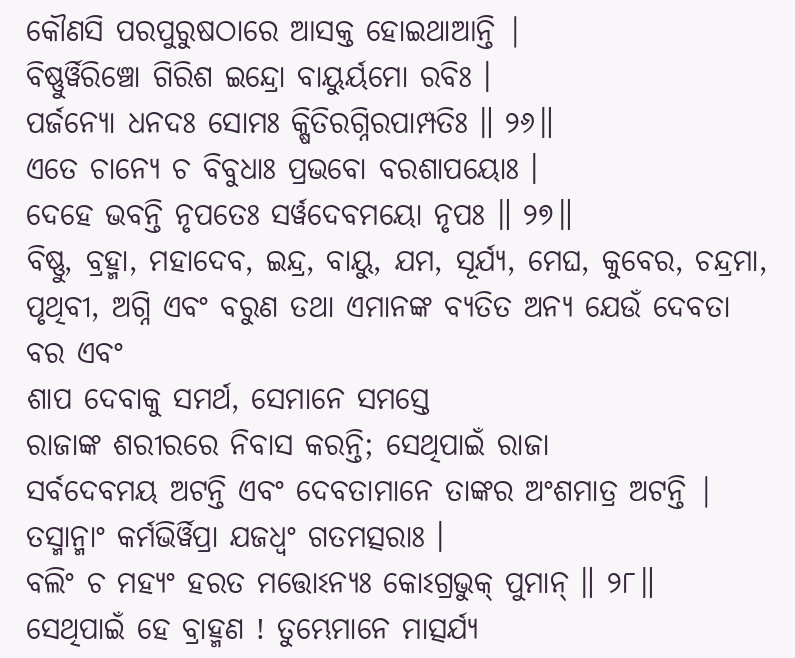କୌଣସି ପରପୁରୁଷଠାରେ ଆସକ୍ତ ହୋଇଥାଆନ୍ତି |
ବିଷ୍ଣୁର୍ୱିରିଞ୍ଚୋ ଗିରିଶ ଇନ୍ଦ୍ରୋ ବାୟୁର୍ୟମୋ ରବିଃ ।
ପର୍ଜନ୍ୟୋ ଧନଦଃ ସୋମଃ କ୍ଷିତିରଗ୍ନିରପାମ୍ପତିଃ ॥ ୨୬॥
ଏତେ ଚାନ୍ୟେ ଚ ବିବୁଧାଃ ପ୍ରଭବୋ ବରଶାପୟୋଃ ।
ଦେହେ ଭବନ୍ତି ନୃପତେଃ ସର୍ୱଦେବମୟୋ ନୃପଃ ॥ ୨୭॥
ବିଷ୍ଣୁ, ବ୍ରହ୍ମା, ମହାଦେବ, ଇନ୍ଦ୍ର, ବାୟୁ, ଯମ, ସୂର୍ଯ୍ୟ, ମେଘ, କୁବେର, ଚନ୍ଦ୍ରମା, ପୃଥିବୀ, ଅଗ୍ନି ଏବଂ ବରୁଣ ତଥା ଏମାନଙ୍କ ବ୍ୟତିତ ଅନ୍ୟ ଯେଉଁ ଦେବତା ବର ଏବଂ
ଶାପ ଦେବାକୁ ସମର୍ଥ, ସେମାନେ ସମସ୍ତେ
ରାଜାଙ୍କ ଶରୀରରେ ନିବାସ କରନ୍ତି; ସେଥିପାଇଁ ରାଜା
ସର୍ବଦେବମୟ ଅଟନ୍ତି ଏବଂ ଦେବତାମାନେ ତାଙ୍କର ଅଂଶମାତ୍ର ଅଟନ୍ତି |
ତସ୍ମାନ୍ମାଂ କର୍ମଭିର୍ୱିପ୍ରା ଯଜଧ୍ୱଂ ଗତମତ୍ସରାଃ ।
ବଲିଂ ଚ ମହ୍ୟଂ ହରତ ମତ୍ତୋଽନ୍ୟଃ କୋଽଗ୍ରଭୁକ୍ ପୁମାନ୍ ॥ ୨୮॥
ସେଥିପାଇଁ ହେ ବ୍ରାହ୍ମଣ ! ତୁମ୍ଭେମାନେ ମାତ୍ସର୍ଯ୍ୟ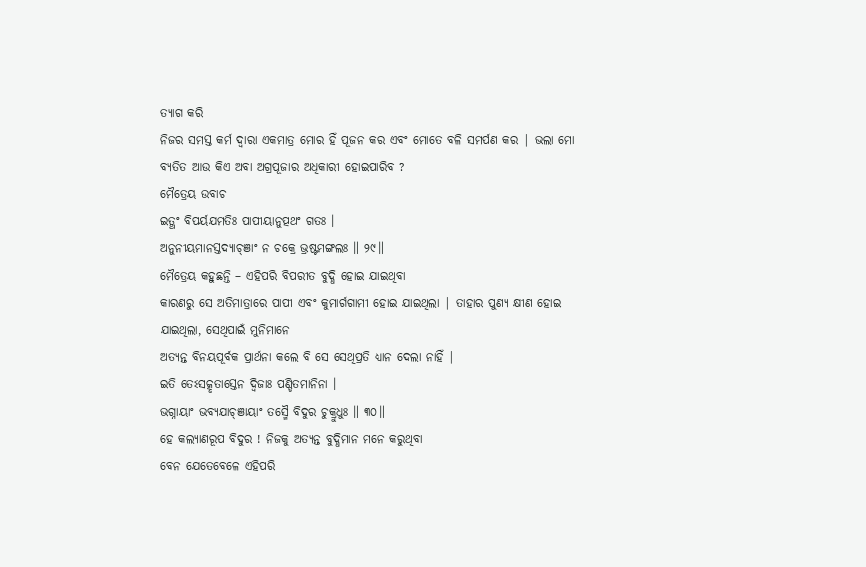ତ୍ୟାଗ କରି
ନିଜର ସମସ୍ତ କର୍ମ ଦ୍ବାରା ଏକମାତ୍ର ମୋର ହିଁ ପୂଜନ କର ଏବଂ ମୋତେ ବଳି ସମର୍ପଣ କର | ଭଲା ମୋ
ବ୍ୟତିତ ଆଉ କିଏ ଅବା ଅଗ୍ରପୂଜାର ଅଧିକାରୀ ହୋଇପାରିବ ?
ମୈତ୍ରେୟ ଉବାଚ
ଇତ୍ଥଂ ବିପର୍ୟଯମତିଃ ପାପୀୟାନୁତ୍ପଥଂ ଗତଃ ।
ଅନୁନୀୟମାନସ୍ତଦ୍ୟାଚ୍ଞାଂ ନ ଚକ୍ରେ ଭ୍ରଷ୍ଟମଙ୍ଗଲଃ ॥ ୨୯॥
ମୈତ୍ରେୟ କହୁଛନ୍ତି – ଏହିପରି ବିପରୀତ ବୁଦ୍ଧି ହୋଇ ଯାଇଥିବା
କାରଣରୁ ସେ ଅତିମାତ୍ରାରେ ପାପୀ ଏବଂ କୁମାର୍ଗଗାମୀ ହୋଇ ଯାଇଥିଲା | ତାହାର ପୁଣ୍ୟ କ୍ଷୀଣ ହୋଇ
ଯାଇଥିଲା, ସେଥିପାଇଁ ମୁନିମାନେ
ଅତ୍ୟନ୍ତ ବିନୟପୂର୍ବକ ପ୍ରାର୍ଥନା କଲେ ବି ସେ ସେଥିପ୍ରତି ଧ୍ୟାନ ଦେଲା ନାହିଁ |
ଇତି ତେଽସତ୍କୃତାସ୍ତେନ ଦ୍ୱିଜାଃ ପଣ୍ଡିତମାନିନା ।
ଭଗ୍ନାୟାଂ ଭବ୍ୟଯାଚ୍ଞାୟାଂ ତସ୍ମୈ ବିଦୁର ଚୁକ୍ରୁଧୁଃ ॥ ୩୦॥
ହେ କଲ୍ୟାଣରୂପ ବିଦୁର ! ନିଜକୁ ଅତ୍ୟନ୍ତ ବୁଦ୍ଧିମାନ ମନେ କରୁଥିବା
ବେନ ଯେତେବେଳେ ଏହିପରି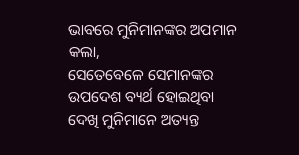ଭାବରେ ମୁନିମାନଙ୍କର ଅପମାନ କଲା,
ସେତେବେଳେ ସେମାନଙ୍କର ଉପଦେଶ ବ୍ୟର୍ଥ ହୋଇଥିବା ଦେଖି ମୁନିମାନେ ଅତ୍ୟନ୍ତ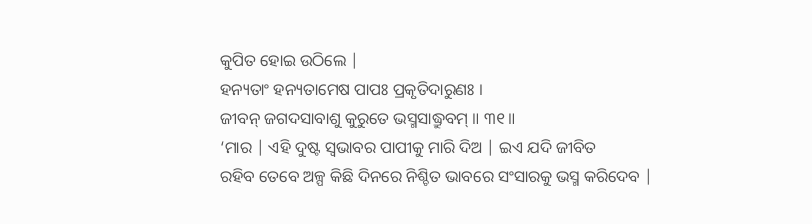କୁପିତ ହୋଇ ଉଠିଲେ |
ହନ୍ୟତାଂ ହନ୍ୟତାମେଷ ପାପଃ ପ୍ରକୃତିଦାରୁଣଃ ।
ଜୀବନ୍ ଜଗଦସାବାଶୁ କୁରୁତେ ଭସ୍ମସାଦ୍ଧ୍ରୁବମ୍ ॥ ୩୧॥
‘ମାର | ଏହି ଦୁଷ୍ଟ ସ୍ବଭାବର ପାପୀକୁ ମାରି ଦିଅ | ଇଏ ଯଦି ଜୀବିତ
ରହିବ ତେବେ ଅଳ୍ପ କିଛି ଦିନରେ ନିଶ୍ଚିତ ଭାବରେ ସଂସାରକୁ ଭସ୍ମ କରିଦେବ |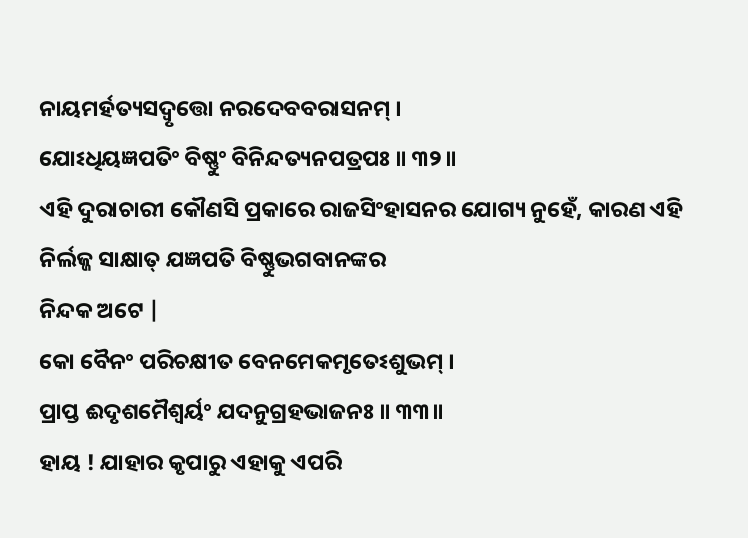ନାୟମର୍ହତ୍ୟସଦ୍ୱୃତ୍ତୋ ନରଦେବବରାସନମ୍ ।
ଯୋଽଧିୟଜ୍ଞପତିଂ ବିଷ୍ଣୁଂ ବିନିନ୍ଦତ୍ୟନପତ୍ରପଃ ॥ ୩୨॥
ଏହି ଦୁରାଚାରୀ କୌଣସି ପ୍ରକାରେ ରାଜସିଂହାସନର ଯୋଗ୍ୟ ନୁହେଁ, କାରଣ ଏହି ନିର୍ଲଜ୍ଜ ସାକ୍ଷାତ୍ ଯଜ୍ଞପତି ବିଷ୍ଣୁଭଗବାନଙ୍କର
ନିନ୍ଦକ ଅଟେ |
କୋ ବୈନଂ ପରିଚକ୍ଷୀତ ବେନମେକମୃତେଽଶୁଭମ୍ ।
ପ୍ରାପ୍ତ ଈଦୃଶମୈଶ୍ୱର୍ୟଂ ଯଦନୁଗ୍ରହଭାଜନଃ ॥ ୩୩॥
ହାୟ ! ଯାହାର କୃପାରୁ ଏହାକୁ ଏପରି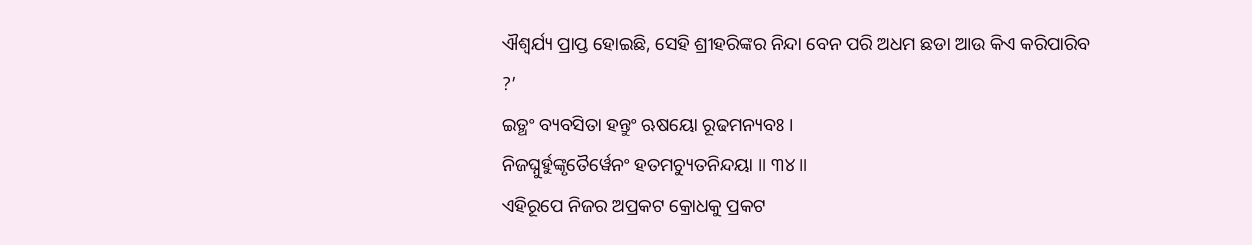ଐଶ୍ବର୍ଯ୍ୟ ପ୍ରାପ୍ତ ହୋଇଛି, ସେହି ଶ୍ରୀହରିଙ୍କର ନିନ୍ଦା ବେନ ପରି ଅଧମ ଛଡା ଆଉ କିଏ କରିପାରିବ
?’
ଇତ୍ଥଂ ବ୍ୟବସିତା ହନ୍ତୁଂ ଋଷୟୋ ରୂଢମନ୍ୟବଃ ।
ନିଜଘ୍ନୁର୍ହୁଙ୍କୃତୈର୍ୱେନଂ ହତମଚ୍ୟୁତନିନ୍ଦୟା ॥ ୩୪॥
ଏହିରୂପେ ନିଜର ଅପ୍ରକଟ କ୍ରୋଧକୁ ପ୍ରକଟ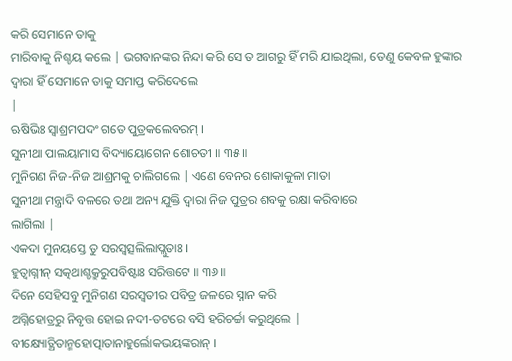କରି ସେମାନେ ତାକୁ
ମାରିବାକୁ ନିଶ୍ଚୟ କଲେ | ଭଗବାନଙ୍କର ନିନ୍ଦା କରି ସେ ତ ଆଗରୁ ହିଁ ମରି ଯାଇଥିଲା, ତେଣୁ କେବଳ ହୁଙ୍କାର ଦ୍ବାରା ହିଁ ସେମାନେ ତାକୁ ସମାପ୍ତ କରିଦେଲେ
|
ଋଷିଭିଃ ସ୍ୱାଶ୍ରମପଦଂ ଗତେ ପୁତ୍ରକଲେବରମ୍ ।
ସୁନୀଥା ପାଲୟାମାସ ବିଦ୍ୟାୟୋଗେନ ଶୋଚତୀ ॥ ୩୫॥
ମୁନିଗଣ ନିଜ-ନିଜ ଆଶ୍ରମକୁ ଚାଲିଗଲେ | ଏଣେ ବେନର ଶୋକାକୁଳା ମାତା
ସୁନୀଥା ମନ୍ତ୍ରାଦି ବଳରେ ତଥା ଅନ୍ୟ ଯୁକ୍ତି ଦ୍ବାରା ନିଜ ପୁତ୍ରର ଶବକୁ ରକ୍ଷା କରିବାରେ
ଲାଗିଲା |
ଏକଦା ମୁନୟସ୍ତେ ତୁ ସରସ୍ୱତ୍ସଲିଲାପ୍ଲୁତାଃ ।
ହୁତ୍ୱାଗ୍ନୀନ୍ ସତ୍କଥାଶ୍ଚକ୍ରୁରୁପବିଷ୍ଟାଃ ସରିତ୍ତଟେ ॥ ୩୬॥
ଦିନେ ସେହିସବୁ ମୁନିଗଣ ସରସ୍ବତୀର ପବିତ୍ର ଜଳରେ ସ୍ନାନ କରି
ଅଗ୍ନିହୋତ୍ରରୁ ନିବୃତ୍ତ ହୋଇ ନଦୀ-ତଟରେ ବସି ହରିଚର୍ଚ୍ଚା କରୁଥିଲେ |
ବୀକ୍ଷ୍ୟୋତ୍ଥିତାନ୍ମହୋତ୍ପାତାନାହୁର୍ଲୋକଭୟଙ୍କରାନ୍ ।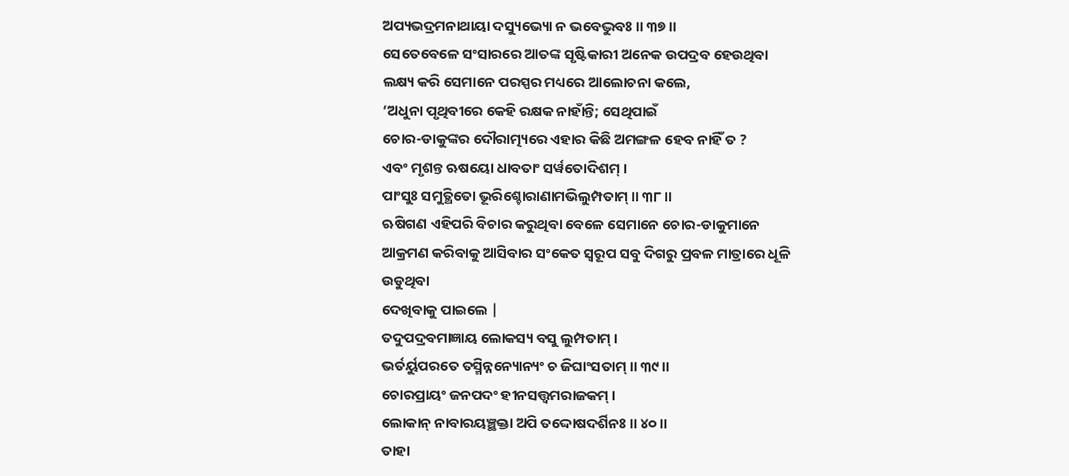ଅପ୍ୟଭଦ୍ରମନାଥାୟା ଦସ୍ୟୁଭ୍ୟୋ ନ ଭବେଦ୍ଭୁବଃ ॥ ୩୭॥
ସେତେବେଳେ ସଂସାରରେ ଆତଙ୍କ ସୃଷ୍ଟିକାରୀ ଅନେକ ଉପଦ୍ରବ ହେଉଥିବା
ଲକ୍ଷ୍ୟ କରି ସେମାନେ ପରସ୍ପର ମଧ୍ୟରେ ଆଲୋଚନା କଲେ,
‘ଅଧୁନା ପୃଥିବୀରେ କେହି ରକ୍ଷକ ନାହାଁନ୍ତି; ସେଥିପାଇଁ
ଚୋର-ଡାକୁଙ୍କର ଦୌରାତ୍ମ୍ୟରେ ଏହାର କିଛି ଅମଙ୍ଗଳ ହେବ ନାହିଁ ତ ?
ଏବଂ ମୃଶନ୍ତ ଋଷୟୋ ଧାବତାଂ ସର୍ୱତୋଦିଶମ୍ ।
ପାଂସୁଃ ସମୁତ୍ଥିତୋ ଭୂରିଶ୍ଚୋରାଣାମଭିଲୁମ୍ପତାମ୍ ॥ ୩୮॥
ଋଷିଗଣ ଏହିପରି ବିଚାର କରୁଥିବା ବେଳେ ସେମାନେ ଚୋର-ଡାକୁମାନେ
ଆକ୍ରମଣ କରିବାକୁ ଆସିବାର ସଂକେତ ସ୍ବରୂପ ସବୁ ଦିଗରୁ ପ୍ରବଳ ମାତ୍ରାରେ ଧୂଳି ଉଡୁଥିବା
ଦେଖିବାକୁ ପାଇଲେ |
ତଦୁପଦ୍ରବମାଜ୍ଞାୟ ଲୋକସ୍ୟ ବସୁ ଲୁମ୍ପତାମ୍ ।
ଭର୍ତର୍ୟୁପରତେ ତସ୍ମିନ୍ନନ୍ୟୋନ୍ୟଂ ଚ ଜିଘାଂସତାମ୍ ॥ ୩୯॥
ଚୋରପ୍ରାୟଂ ଜନପଦଂ ହୀନସତ୍ତ୍ୱମରାଜକମ୍ ।
ଲୋକାନ୍ ନାବାରୟଞ୍ଛକ୍ତା ଅପି ତଦ୍ଦୋଷଦର୍ଶିନଃ ॥ ୪୦॥
ତାହା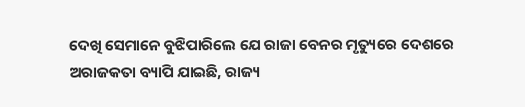ଦେଖି ସେମାନେ ବୁଝିପାରିଲେ ଯେ ରାଜା ବେନର ମୃତ୍ୟୁରେ ଦେଶରେ
ଅରାଜକତା ବ୍ୟାପି ଯାଇଛି, ରାଜ୍ୟ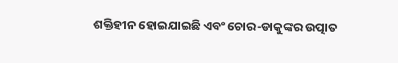ଶକ୍ତିହୀନ ହୋଇଯାଇଛି ଏବଂ ଚୋର-ଡାକୁଙ୍କର ଉତ୍ପାତ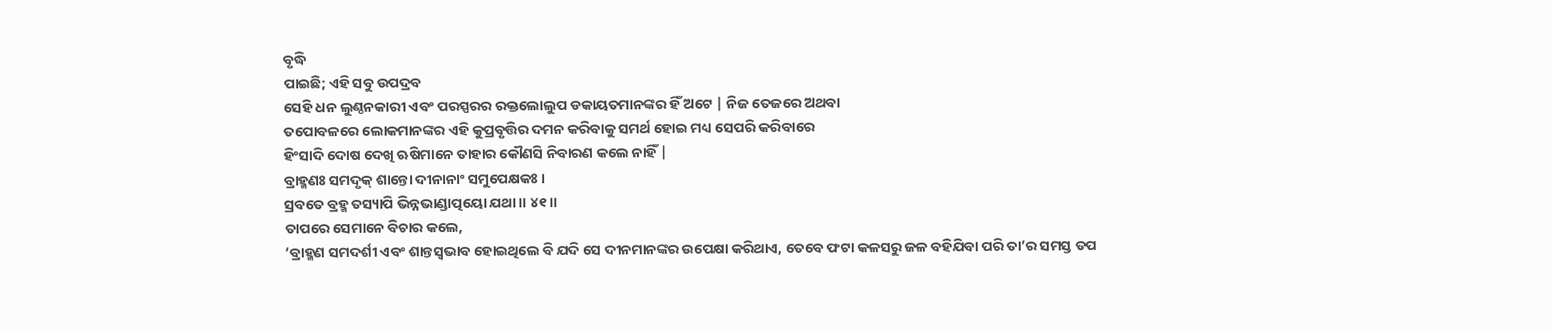ବୃଦ୍ଧି
ପାଇଛି; ଏହି ସବୁ ଉପଦ୍ରବ
ସେହି ଧନ ଲୁଣ୍ଠନକାରୀ ଏବଂ ପରସ୍ପରର ରକ୍ତଲୋଲୁପ ଡକାୟତମାନଙ୍କର ହିଁ ଅଟେ | ନିଜ ତେଜରେ ଅଥବା
ତପୋବଳରେ ଲୋକମାନଙ୍କର ଏହି କୁପ୍ରବୃତ୍ତିର ଦମନ କରିବାକୁ ସମର୍ଥ ହୋଇ ମଧ୍ୟ ସେପରି କରିବାରେ
ହିଂସାଦି ଦୋଷ ଦେଖି ଋଷିମାନେ ତାହାର କୌଣସି ନିବାରଣ କଲେ ନାହିଁ |
ବ୍ରାହ୍ମଣଃ ସମଦୃକ୍ ଶାନ୍ତୋ ଦୀନାନାଂ ସମୁପେକ୍ଷକଃ ।
ସ୍ରବତେ ବ୍ରହ୍ମ ତସ୍ୟାପି ଭିନ୍ନଭାଣ୍ଡାତ୍ପୟୋ ଯଥା ॥ ୪୧॥
ତାପରେ ସେମାନେ ବିଚାର କଲେ,
‘ବ୍ରାହ୍ମଣ ସମଦର୍ଶୀ ଏବଂ ଶାନ୍ତସ୍ବଭାବ ହୋଇଥିଲେ ବି ଯଦି ସେ ଦୀନମାନଙ୍କର ଉପେକ୍ଷା କରିଥାଏ, ତେବେ ଫଟା କଳସରୁ ଜଳ ବହିଯିବା ପରି ତା’ର ସମସ୍ତ ତପ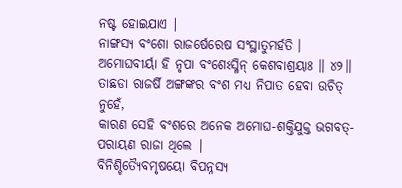ନଷ୍ଟ ହୋଇଯାଏ |
ନାଙ୍ଗସ୍ୟ ବଂଶୋ ରାଜର୍ଷେରେଷ ସଂସ୍ଥାତୁମର୍ହତି ।
ଅମୋଘବୀର୍ୟା ହି ନୃପା ବଂଶେଽସ୍ମିନ୍ କେଶବାଶ୍ରୟାଃ ॥ ୪୨॥
ତାଛଡା ରାଜର୍ଷି ଅଙ୍ଗଙ୍କର ବଂଶ ମଧ୍ୟ ନିପାତ ହେବା ଉଚିତ୍ ନୁହେଁ,
କାରଣ ସେହି ବଂଶରେ ଅନେକ ଅମୋଘ-ଶକ୍ତିଯୁକ୍ତ ଭଗବତ୍-ପରାୟଣ ରାଜା ଥିଲେ |
ବିନିଶ୍ଚିତ୍ୟୈବମୃଷୟୋ ବିପନ୍ନସ୍ୟ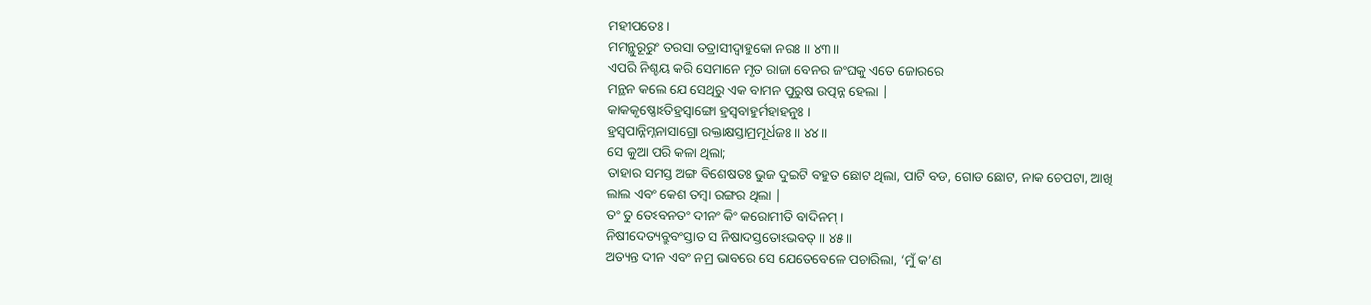ମହୀପତେଃ ।
ମମନ୍ଥୁରୂରୁଂ ତରସା ତତ୍ରାସୀଦ୍ବାହୁକୋ ନରଃ ॥ ୪୩॥
ଏପରି ନିଶ୍ଚୟ କରି ସେମାନେ ମୃତ ରାଜା ବେନର ଜଂଘକୁ ଏତେ ଜୋରରେ
ମନ୍ଥନ କଲେ ଯେ ସେଥିରୁ ଏକ ବାମନ ପୁରୁଷ ଉତ୍ପନ୍ନ ହେଲା |
କାକକୃଷ୍ଣୋଽତିହ୍ରସ୍ୱାଙ୍ଗୋ ହ୍ରସ୍ୱବାହୁର୍ମହାହନୁଃ ।
ହ୍ରସ୍ୱପାନ୍ନିମ୍ନନାସାଗ୍ରୋ ରକ୍ତାକ୍ଷସ୍ତାମ୍ରମୂର୍ଧଜଃ ॥ ୪୪॥
ସେ କୁଆ ପରି କଳା ଥିଲା;
ତାହାର ସମସ୍ତ ଅଙ୍ଗ ବିଶେଷତଃ ଭୁଜ ଦୁଇଟି ବହୁତ ଛୋଟ ଥିଲା, ପାଟି ବଡ, ଗୋଡ ଛୋଟ, ନାକ ଚେପଟା, ଆଖି
ଲାଲ ଏବଂ କେଶ ତମ୍ବା ରଙ୍ଗର ଥିଲା |
ତଂ ତୁ ତେଽବନତଂ ଦୀନଂ କିଂ କରୋମୀତି ବାଦିନମ୍ ।
ନିଷୀଦେତ୍ୟବ୍ରୁବଂସ୍ତାତ ସ ନିଷାଦସ୍ତତୋଽଭବତ୍ ॥ ୪୫॥
ଅତ୍ୟନ୍ତ ଦୀନ ଏବଂ ନମ୍ର ଭାବରେ ସେ ଯେତେବେଳେ ପଚାରିଲା, ‘ମୁଁ କ’ଣ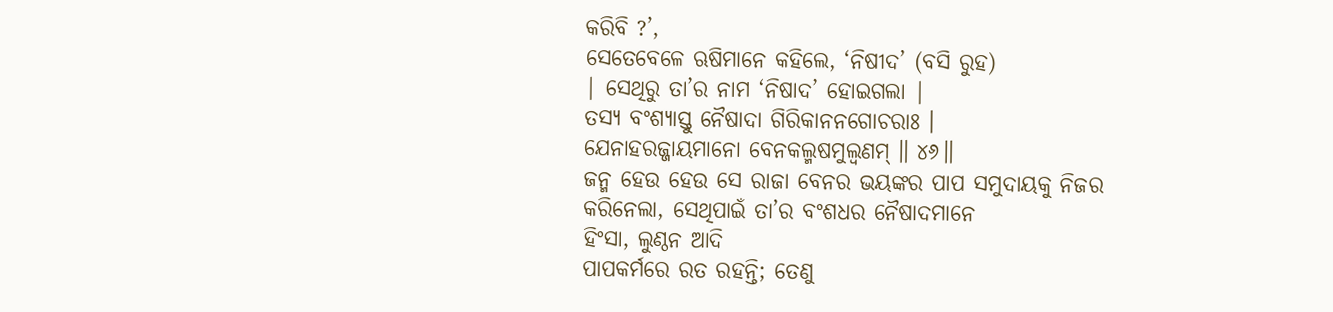କରିବି ?’,
ସେତେବେଳେ ଋଷିମାନେ କହିଲେ, ‘ନିଷୀଦ’ (ବସି ରୁହ)
| ସେଥିରୁ ତା’ର ନାମ ‘ନିଷାଦ’ ହୋଇଗଲା |
ତସ୍ୟ ବଂଶ୍ୟାସ୍ତୁ ନୈଷାଦା ଗିରିକାନନଗୋଚରାଃ ।
ଯେନାହରଜ୍ଜାୟମାନୋ ବେନକଲ୍ମଷମୁଲ୍ବଣମ୍ ॥ ୪୬॥
ଜନ୍ମ ହେଉ ହେଉ ସେ ରାଜା ବେନର ଭୟଙ୍କର ପାପ ସମୁଦାୟକୁ ନିଜର
କରିନେଲା, ସେଥିପାଇଁ ତା’ର ବଂଶଧର ନୈଷାଦମାନେ
ହିଂସା, ଲୁଣ୍ଠନ ଆଦି
ପାପକର୍ମରେ ରତ ରହନ୍ତି; ତେଣୁ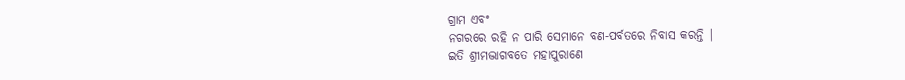ଗ୍ରାମ ଏବଂ
ନଗରରେ ରହି ନ ପାରି ସେମାନେ ବଣ-ପର୍ବତରେ ନିବାସ କରନ୍ତି |
ଇତି ଶ୍ରୀମଦ୍ଭାଗବତେ ମହାପୁରାଣେ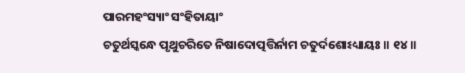ପାରମହଂସ୍ୟାଂ ସଂହିତାୟାଂ
ଚତୁର୍ଥସ୍କନ୍ଧେ ପୃଥୁଚରିତେ ନିଷାଦୋତ୍ପତ୍ତିର୍ନାମ ଚତୁର୍ଦଶୋଽଧ୍ୟାୟଃ ॥ ୧୪॥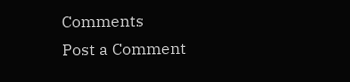Comments
Post a Comment